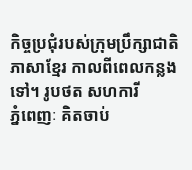កិច្ចប្រជុំរបស់ក្រុមប្រឹក្សាជាតិភាសាខ្មែរ កាលពីពេលកន្លងទៅ។ រូបថត សហការី
ភ្នំពេញៈ គិតចាប់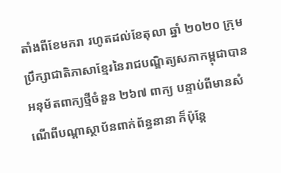តាំងពីខែមករា រហូតដល់ខែតុលា ឆ្នាំ ២០២០ ក្រុមប្រឹក្សាជាតិភាសាខ្មែរនៃរាជបណ្ឌិត្យសភាកម្ពុជាបានអនុម័តពាក្យថ្មីចំនួន ២៦៧ ពាក្យ បន្ទាប់ពីមានសំណើពីបណ្ដាស្ថាប័នពាក់ព័ន្ធនានា ក៏ប៉ុន្តែ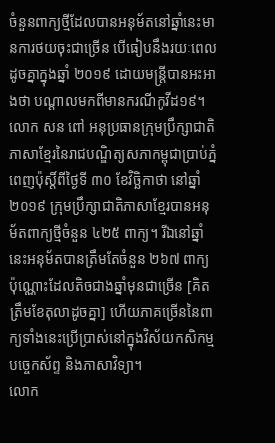ចំនួនពាក្យថ្មីដែលបានអនុម័តនៅឆ្នាំនេះមានការថយចុះជាច្រើន បើធៀបនឹងរយៈពេលដូចគ្នាក្នុងឆ្នាំ ២០១៩ ដោយមន្ត្រីបានអះអាងថា បណ្ដាលមកពីមានករណីកូវីដ១៩។
លោក សន ពៅ អនុប្រធានក្រុមប្រឹក្សាជាតិភាសាខ្មែរនៃរាជបណ្ឌិត្យសភាកម្ពុជាប្រាប់ភ្នំពេញប៉ុស្តិ៍ពីថ្ងៃទី ៣០ ខែវិច្ឆិកាថា នៅឆ្នាំ ២០១៩ ក្រុមប្រឹក្សាជាតិភាសាខ្មែរបានអនុម័តពាក្យថ្មីចំនួន ៤២៥ ពាក្យ។ រីឯនៅឆ្នាំនេះអនុម័តបានត្រឹមតែចំនួន ២៦៧ ពាក្យប៉ុណ្ណោះដែលតិចជាងឆ្នាំមុនជាច្រើន [គិតត្រឹមខែតុលាដូចគ្នា] ហើយភាគច្រើននៃពាក្យទាំងនេះប្រើប្រាស់នៅក្នុងវិស័យកសិកម្ម បច្ចេកស័ព្ទ និងភាសាវិទ្យា។
លោក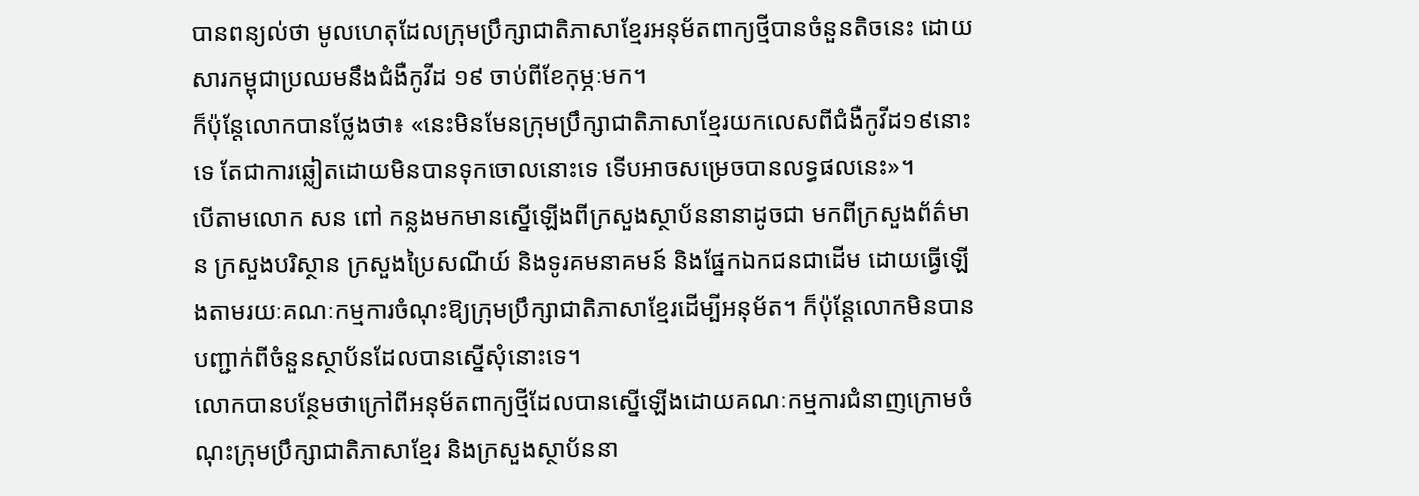បានពន្យល់ថា មូលហេតុដែលក្រុមប្រឹក្សាជាតិភាសាខ្មែរអនុម័តពាក្យថ្មីបានចំនួនតិចនេះ ដោយសារកម្ពុជាប្រឈមនឹងជំងឺកូវីដ ១៩ ចាប់ពីខែកុម្ភៈមក។
ក៏ប៉ុន្តែលោកបានថ្លែងថា៖ «នេះមិនមែនក្រុមប្រឹក្សាជាតិភាសាខ្មែរយកលេសពីជំងឺកូវីដ១៩នោះទេ តែជាការឆ្លៀតដោយមិនបានទុកចោលនោះទេ ទើបអាចសម្រេចបានលទ្ធផលនេះ»។
បើតាមលោក សន ពៅ កន្លងមកមានស្នើឡើងពីក្រសួងស្ថាប័ននានាដូចជា មកពីក្រសួងព័ត៌មាន ក្រសួងបរិស្ថាន ក្រសួងប្រៃសណីយ៍ និងទូរគមនាគមន៍ និងផ្នែកឯកជនជាដើម ដោយធ្វើឡើងតាមរយៈគណៈកម្មការចំណុះឱ្យក្រុមប្រឹក្សាជាតិភាសាខ្មែរដើម្បីអនុម័ត។ ក៏ប៉ុន្តែលោកមិនបានបញ្ជាក់ពីចំនួនស្ថាប័នដែលបានស្នើសុំនោះទេ។
លោកបានបន្ថែមថាក្រៅពីអនុម័តពាក្យថ្មីដែលបានស្នើឡើងដោយគណៈកម្មការជំនាញក្រោមចំណុះក្រុមប្រឹក្សាជាតិភាសាខ្មែរ និងក្រសួងស្ថាប័ននា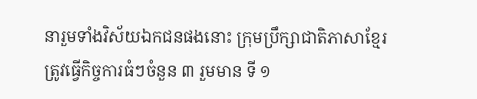នារួមទាំងវិស័យឯកជនផងនោះ ក្រុមប្រឹក្សាជាតិភាសាខ្មែរត្រូវធ្វើកិច្ចការធំៗចំនួន ៣ រួមមាន ទី ១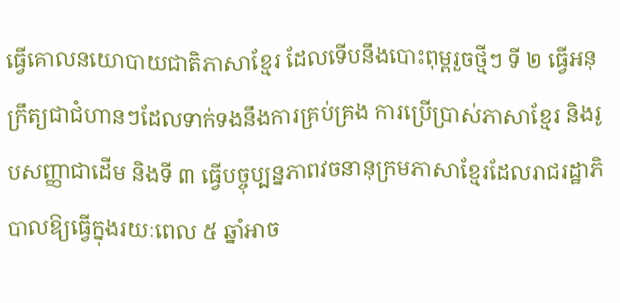ធ្វើគោលនយោបាយជាតិភាសាខ្មែរ ដែលទើបនឹងបោះពុម្ពរួចថ្មីៗ ទី ២ ធ្វើអនុក្រឹត្យជាជំហានៗដែលទាក់ទងនឹងការគ្រប់គ្រង ការប្រើប្រាស់ភាសាខ្មែរ និងរូបសញ្ញាជាដើម និងទី ៣ ធ្វើបច្ចុប្បន្នភាពវចនានុក្រមភាសាខ្មែរដែលរាជរដ្ឋាភិបាលឱ្យធ្វើក្នុងរយៈពេល ៥ ឆ្នាំអាច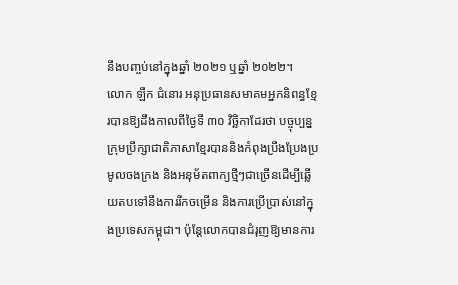នឹងបញ្ចប់នៅក្នុងឆ្នាំ ២០២១ ឬឆ្នាំ ២០២២។
លោក ឡឹក ជំនោរ អនុប្រធានសមាគមអ្នកនិពន្ធខ្មែរបានឱ្យដឹងកាលពីថ្ងៃទី ៣០ វិច្ឆិកាដែរថា បច្ចុប្បន្នក្រុមប្រឹក្សាជាតិភាសាខ្មែរបាននិងកំពុងប្រឹងប្រែងប្រមូលចងក្រង និងអនុម័តពាក្យថ្មីៗជាច្រើនដើម្បីឆ្លើយតបទៅនឹងការរីកចម្រើន និងការប្រើប្រាស់នៅក្នុងប្រទេសកម្ពុជា។ ប៉ុន្តែលោកបានជំរុញឱ្យមានការ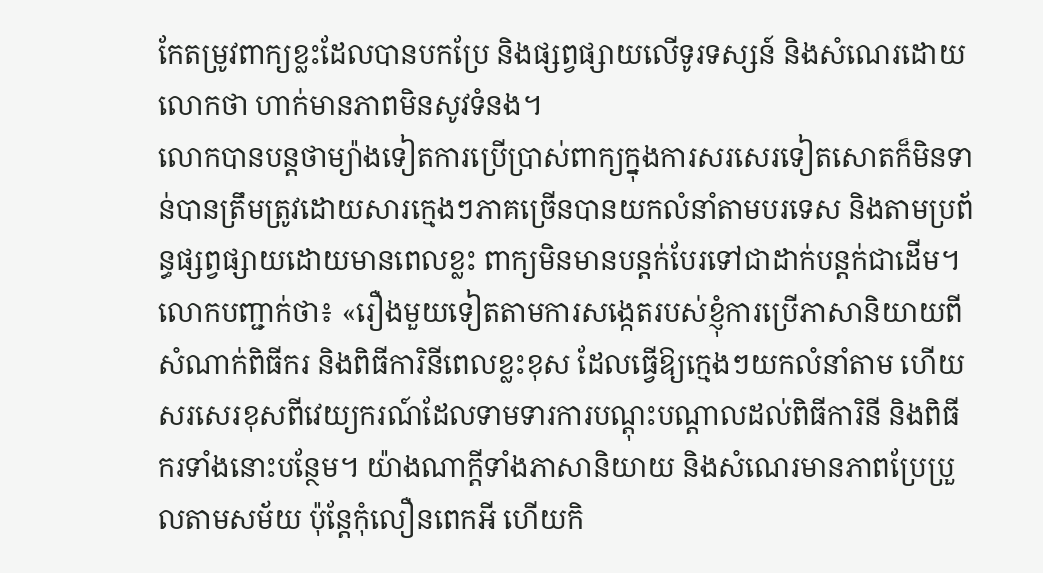កែតម្រូវពាក្យខ្លះដែលបានបកប្រែ និងផ្សព្វផ្សាយលើទូរទស្សន៍ និងសំណេរដោយលោកថា ហាក់មានភាពមិនសូវទំនង។
លោកបានបន្តថាម្យ៉ាងទៀតការប្រើប្រាស់ពាក្យក្នុងការសរសេរទៀតសោតក៏មិនទាន់បានត្រឹមត្រូវដោយសារក្មេងៗភាគច្រើនបានយកលំនាំតាមបរទេស និងតាមប្រព័ន្ធផ្សព្វផ្សាយដោយមានពេលខ្លះ ពាក្យមិនមានបន្តក់បែរទៅជាដាក់បន្តក់ជាដើម។
លោកបញ្ជាក់ថា៖ «រឿងមួយទៀតតាមការសង្កេតរបស់ខ្ញុំការប្រើភាសានិយាយពីសំណាក់ពិធីករ និងពិធីការិនីពេលខ្លះខុស ដែលធ្វើឱ្យក្មេងៗយកលំនាំតាម ហើយសរសេរខុសពីវេយ្យករណ៍ដែលទាមទារការបណ្តុះបណ្តាលដល់ពិធីការិនី និងពិធីករទាំងនោះបន្ថែម។ យ៉ាងណាក្ដីទាំងភាសានិយាយ និងសំណេរមានភាពប្រែប្រួលតាមសម័យ ប៉ុន្តែកុំលឿនពេកអី ហើយកិ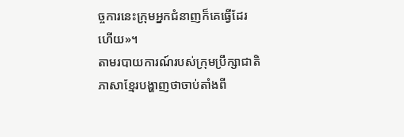ច្ចការនេះក្រុមអ្នកជំនាញក៏គេធ្វើដែរហើយ»។
តាមរបាយការណ៍របស់ក្រុមប្រឹក្សាជាតិភាសាខ្មែរបង្ហាញថាចាប់តាំងពី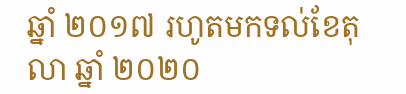ឆ្នាំ ២០១៧ រហូតមកទល់ខែតុលា ឆ្នាំ ២០២០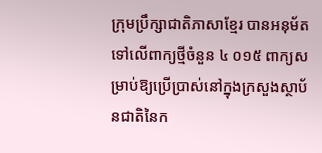ក្រុមប្រឹក្សាជាតិភាសាខ្មែរ បានអនុម័តទៅលើពាក្យថ្មីចំនួន ៤ ០១៥ ពាក្យសម្រាប់ឱ្យប្រើប្រាស់នៅក្នុងក្រសួងស្ថាប័នជាតិនៃក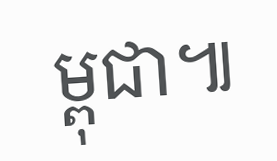ម្ពុជា៕